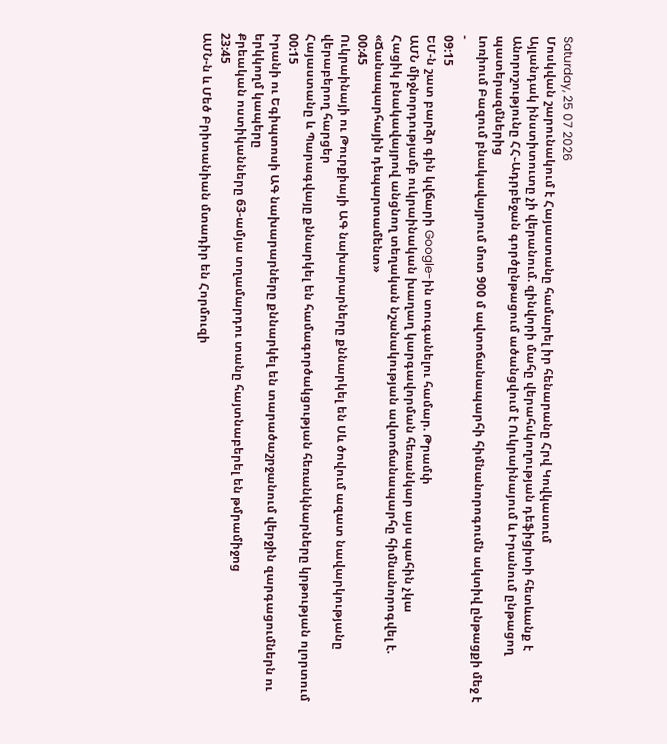Saturday, 25 07 2026
Մոսկվան շարունակում է Հայաստանը համարել իր հենարանը Հրվ Կովկասում
Այլանդակ ինստիտուտը չի վերանում. զինվորի մահը վերահսկողության դեֆիցիտի հետևանք է
Անորոշությունը ՀՀ֊Ադրբեջան գործընթացում ածանցվում է Ուկրաինայում և Իրանում ընթացող պատերազմներից
Լոռիում Բազում բնակավայրում մոտ 900 մ ավտոճանապարհի հիմնանորոգումն ակտիվ ընթացքի մեջ է
-
09:15
ԵՄ-ն շատ բարձր գին կվճարի Google-ին տուգանելու համար. Թրամփ
ԱՄՆ միջնորդությամբ ուկրաինական խաղաղ կարգավորման հեռանկար այս պահին չկա
Հացիկ բնակավայրով անցնող տեղական նշանակության ավտոճանապարհը հիմնանորոգվել է. «Ճանապարհային դեպարտամենտ»
00:45
Ուկրաինայի ու Թուրքիայի ԱԳ նախարարները քննարկել են Սև ծովում ազատ նավարկությանը վերաբերող հարցեր
Հայաստանը և Պարագվայը քննարկել են համագործակցության հեռանկնարները կրթության ոլորտում
00:15
Իրանի ու Եգիպտոսի ԱԳ նախարարները քննարկել են տարածաշրջանում վերջին զարգացումներն ու երկկողմ կապերը
Քրեական ոստիկանները 63-ամյա տղամարդու տանը հայտնաբերել են թմրամիջոց
23:45
ԱՄՆ-ն և Մեծ Բրիտանիան մտադիր են Հորմուզի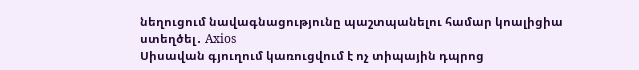նեղուցում նավագնացությունը պաշտպանելու համար կոալիցիա ստեղծել․ Axios
Սիսավան գյուղում կառուցվում է ոչ տիպային դպրոց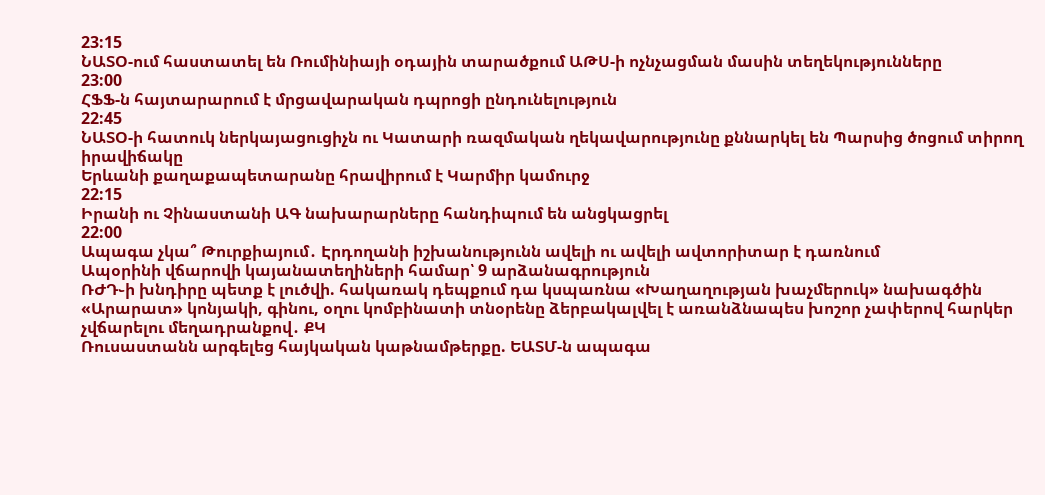23:15
ՆԱՏՕ-ում հաստատել են Ռումինիայի օդային տարածքում ԱԹՍ-ի ոչնչացման մասին տեղեկությունները
23:00
ՀՖՖ-ն հայտարարում է մրցավարական դպրոցի ընդունելություն
22:45
ՆԱՏՕ-ի հատուկ ներկայացուցիչն ու Կատարի ռազմական ղեկավարությունը քննարկել են Պարսից ծոցում տիրող իրավիճակը
Երևանի քաղաքապետարանը հրավիրում է Կարմիր կամուրջ
22:15
Իրանի ու Չինաստանի ԱԳ նախարարները հանդիպում են անցկացրել
22:00
Ապագա չկա՞ Թուրքիայում․ Էրդողանի իշխանությունն ավելի ու ավելի ավտորիտար է դառնում
Ապօրինի վճարովի կայանատեղիների համար՝ 9 արձանագրություն
ՌԺԴ֊ի խնդիրը պետք է լուծվի. հակառակ դեպքում դա կսպառնա «Խաղաղության խաչմերուկ» նախագծին
«Արարատ» կոնյակի, գինու, օղու կոմբինատի տնօրենը ձերբակալվել է առանձնապես խոշոր չափերով հարկեր չվճարելու մեղադրանքով․ ՔԿ
Ռուսաստանն արգելեց հայկական կաթնամթերքը. ԵԱՏՄ-ն ապագա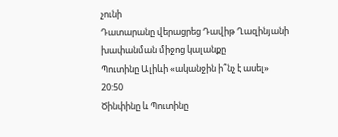չունի
Դատարանը վերացրեց Դավիթ Ղազինյանի խափանման միջոց կալանքը
Պուտինը Ալիևի «ականջին ի՞նչ է ասել»
20:50
Ծինփինը և Պուտինը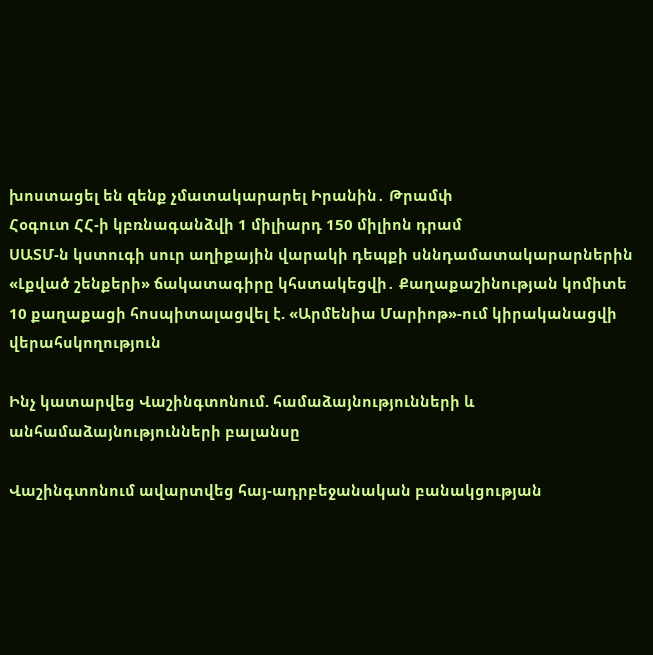խոստացել են զենք չմատակարարել Իրանին․ Թրամփ
Հօգուտ ՀՀ-ի կբռնագանձվի 1 միլիարդ 150 միլիոն դրամ
ՍԱՏՄ-ն կստուգի սուր աղիքային վարակի դեպքի սննդամատակարարներին
«Լքված շենքերի» ճակատագիրը կհստակեցվի․ Քաղաքաշինության կոմիտե
10 քաղաքացի հոսպիտալացվել է. «Արմենիա Մարիոթ»-ում կիրականացվի վերահսկողություն

Ինչ կատարվեց Վաշինգտոնում. համաձայնությունների և անհամաձայնությունների բալանսը

Վաշինգտոնում ավարտվեց հայ-ադրբեջանական բանակցության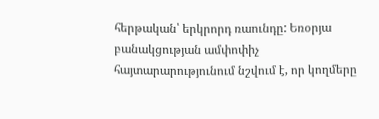հերթական՝ երկրորդ ռաունդը: Եռօրյա բանակցության ամփոփիչ հայտարարությունում նշվում է, որ կողմերը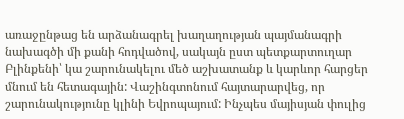առաջընթաց են արձանագրել խաղաղության պայմանագրի նախագծի մի քանի հոդվածով, սակայն ըստ պետքարտուղար Բլինքենի՝ կա շարունակելու մեծ աշխատանք և կարևոր հարցեր մնում են հետագային: Վաշինգտոնում հայտարարվեց, որ շարունակությունը կլինի Եվրոպայում: Ինչպես մայիսյան փուլից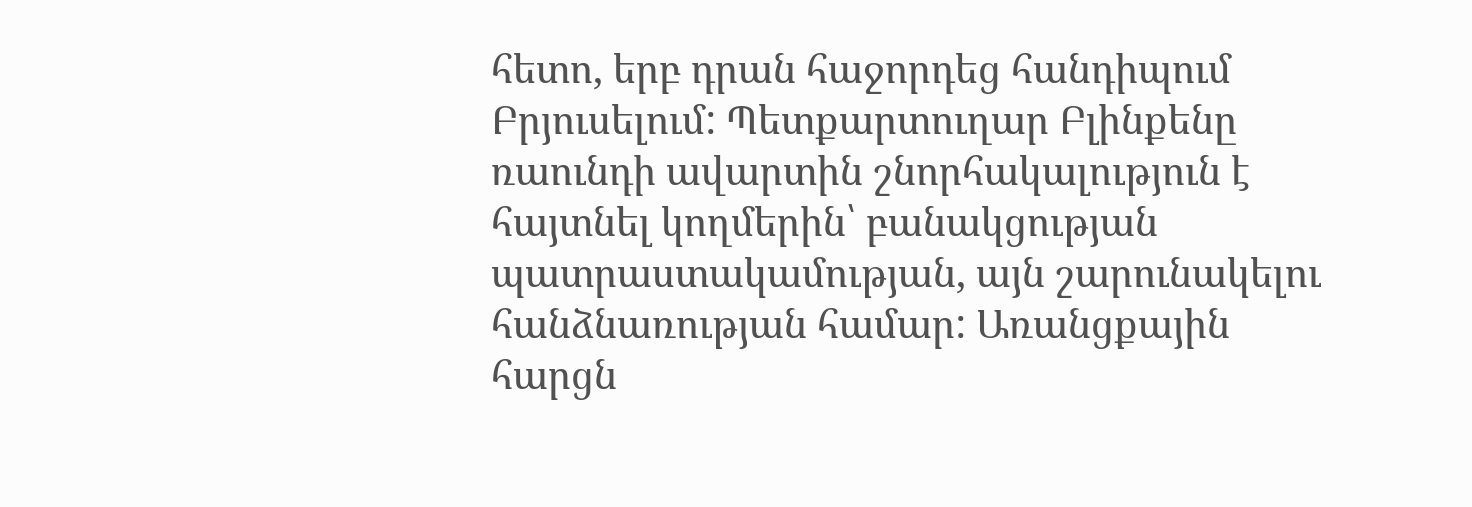հետո, երբ դրան հաջորդեց հանդիպում Բրյուսելում: Պետքարտուղար Բլինքենը ռաունդի ավարտին շնորհակալություն է հայտնել կողմերին՝ բանակցության պատրաստակամության, այն շարունակելու հանձնառության համար: Առանցքային հարցն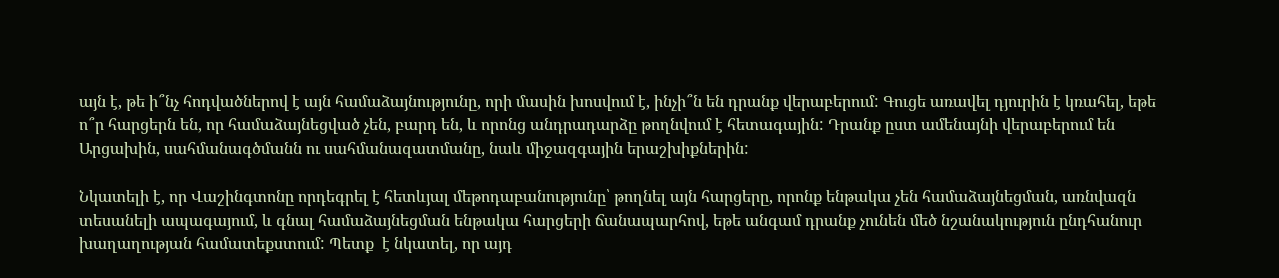այն է, թե ի՞նչ հոդվածներով է այն համաձայնությունը, որի մասին խոսվում է, ինչի՞ն են դրանք վերաբերում: Գուցե առավել դյուրին է կռահել, եթե ո՞ր հարցերն են, որ համաձայնեցված չեն, բարդ են, և որոնց անդրադարձը թողնվում է հետագային: Դրանք ըստ ամենայնի վերաբերում են Արցախին, սահմանագծմանն ու սահմանազատմանը, նաև միջազգային երաշխիքներին:

Նկատելի է, որ Վաշինգտոնը որդեգրել է հետևյալ մեթոդաբանությունը՝ թողնել այն հարցերը, որոնք ենթակա չեն համաձայնեցման, առնվազն տեսանելի ապագայում, և գնալ համաձայնեցման ենթակա հարցերի ճանապարհով, եթե անգամ դրանք չունեն մեծ նշանակություն ընդհանուր խաղաղության համատեքստում: Պետք  է նկատել, որ այդ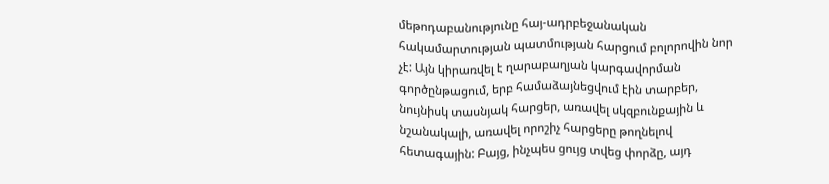մեթոդաբանությունը հայ-ադրբեջանական հակամարտության պատմության հարցում բոլորովին նոր չէ: Այն կիրառվել է ղարաբաղյան կարգավորման գործընթացում, երբ համաձայնեցվում էին տարբեր, նույնիսկ տասնյակ հարցեր, առավել սկզբունքային և նշանակալի, առավել որոշիչ հարցերը թողնելով հետագային: Բայց, ինչպես ցույց տվեց փորձը, այդ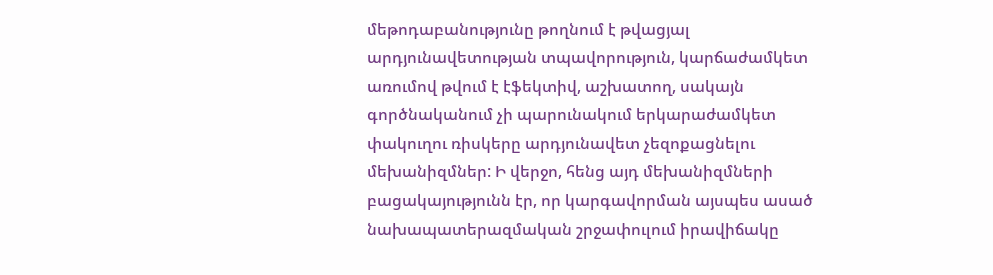մեթոդաբանությունը թողնում է թվացյալ արդյունավետության տպավորություն, կարճաժամկետ առումով թվում է էֆեկտիվ, աշխատող, սակայն գործնականում չի պարունակում երկարաժամկետ փակուղու ռիսկերը արդյունավետ չեզոքացնելու մեխանիզմներ: Ի վերջո, հենց այդ մեխանիզմների բացակայությունն էր, որ կարգավորման այսպես ասած նախապատերազմական շրջափուլում իրավիճակը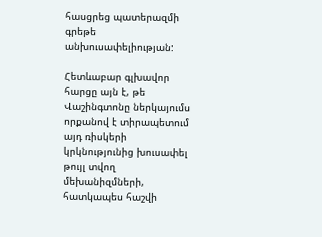հասցրեց պատերազմի գրեթե անխուսափելիության:

Հետևաբար գլխավոր հարցը այն է, թե Վաշինգտոնը ներկայումս որքանով է տիրապետում այդ ռիսկերի կրկնությունից խուսափել թույլ տվող մեխանիզմների, հատկապես հաշվի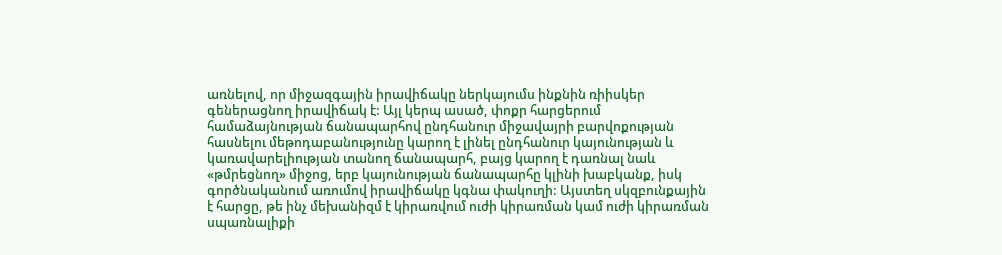առնելով, որ միջազգային իրավիճակը ներկայումս ինքնին ռիիսկեր գեներացնող իրավիճակ է: Այլ կերպ ասած, փոքր հարցերում համաձայնության ճանապարհով ընդհանուր միջավայրի բարվոքության հասնելու մեթոդաբանությունը կարող է լինել ընդհանուր կայունության և կառավարելիության տանող ճանապարհ, բայց կարող է դառնալ նաև «թմրեցնող» միջոց, երբ կայունության ճանապարհը կլինի խաբկանք, իսկ գործնականում առումով իրավիճակը կգնա փակուղի: Այստեղ սկզբունքային է հարցը, թե ինչ մեխանիզմ է կիրառվում ուժի կիրառման կամ ուժի կիրառման սպառնալիքի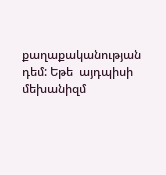քաղաքականության դեմ: Եթե  այդպիսի մեխանիզմ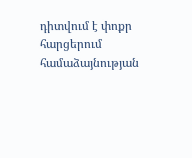դիտվում է փոքր հարցերում համաձայնության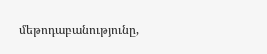մեթոդաբանությունը,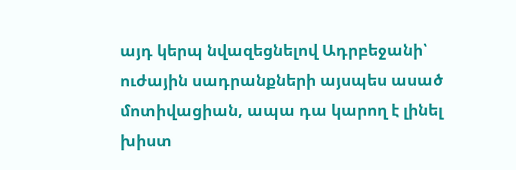այդ կերպ նվազեցնելով Ադրբեջանի՝ ուժային սադրանքների այսպես ասած մոտիվացիան, ապա դա կարող է լինել խիստ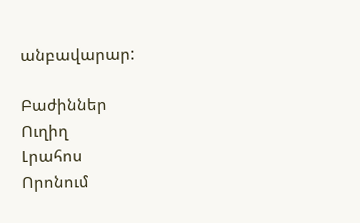անբավարար:

Բաժիններ
Ուղիղ
Լրահոս
Որոնում